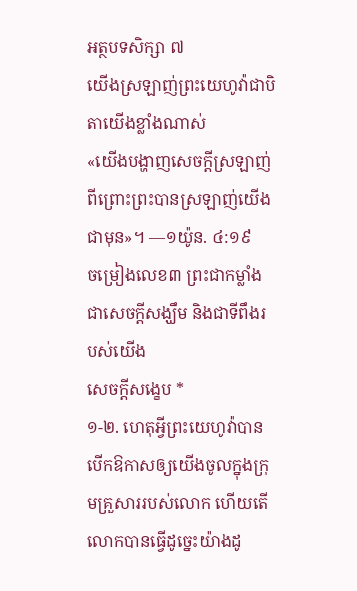អត្ថបទសិក្សា ៧
យើងស្រឡាញ់ព្រះយេហូវ៉ាជាបិតាយើងខ្លាំងណាស់
«យើងបង្ហាញសេចក្ដីស្រឡាញ់ ពីព្រោះព្រះបានស្រឡាញ់យើងជាមុន»។ —១យ៉ូន. ៤:១៩
ចម្រៀងលេខ៣ ព្រះជាកម្លាំង ជាសេចក្ដីសង្ឃឹម និងជាទីពឹងរបស់យើង
សេចក្ដីសង្ខេប *
១-២. ហេតុអ្វីព្រះយេហូវ៉ាបានបើកឱកាសឲ្យយើងចូលក្នុងក្រុមគ្រួសាររបស់លោក ហើយតើលោកបានធ្វើដូច្នេះយ៉ាងដូ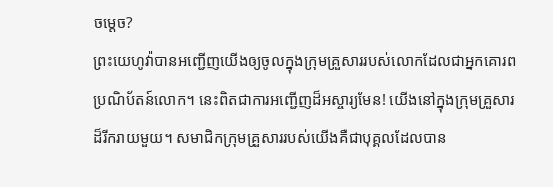ចម្ដេច?
ព្រះយេហូវ៉ាបានអញ្ជើញយើងឲ្យចូលក្នុងក្រុមគ្រួសាររបស់លោកដែលជាអ្នកគោរពប្រណិប័តន៍លោក។ នេះពិតជាការអញ្ជើញដ៏អស្ចារ្យមែន! យើងនៅក្នុងក្រុមគ្រួសារដ៏រីករាយមួយ។ សមាជិកក្រុមគ្រួសាររបស់យើងគឺជាបុគ្គលដែលបាន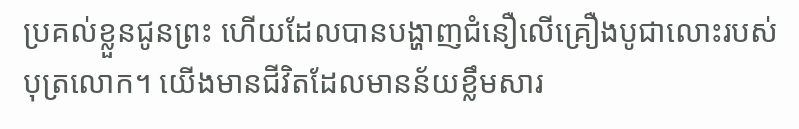ប្រគល់ខ្លួនជូនព្រះ ហើយដែលបានបង្ហាញជំនឿលើគ្រឿងបូជាលោះរបស់បុត្រលោក។ យើងមានជីវិតដែលមានន័យខ្លឹមសារ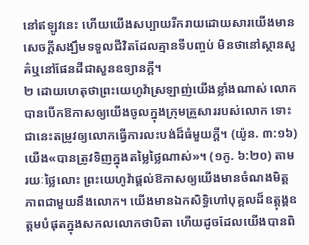នៅឥឡូវនេះ ហើយយើងសប្បាយរីករាយដោយសារយើងមានសេចក្ដីសង្ឃឹមទទួលជីវិតដែលគ្មានទីបញ្ចប់ មិនថានៅស្ថានសួគ៌ឬនៅផែនដីជាសួនឧទ្យានក្ដី។
២ ដោយហេតុថាព្រះយេហូវ៉ាស្រឡាញ់យើងខ្លាំងណាស់ លោកបានបើកឱកាសឲ្យយើងចូលក្នុងក្រុមគ្រួសាររបស់លោក ទោះជានេះតម្រូវឲ្យលោកធ្វើការលះបង់ដ៏ធំមួយក្ដី។ (យ៉ូន. ៣:១៦) យើង«បានត្រូវទិញក្នុងតម្លៃថ្លៃណាស់»។ (១កូ. ៦:២០) តាមរយៈថ្លៃលោះ ព្រះយេហូវ៉ាផ្ដល់ឱកាសឲ្យយើងមានចំណងមិត្តភាពជាមួយនឹងលោក។ យើងមានឯកសិទ្ធិហៅបុគ្គលដ៏ឧត្តុង្គឧត្តមបំផុតក្នុងសកលលោកថាបិតា ហើយដូចដែលយើងបានពិ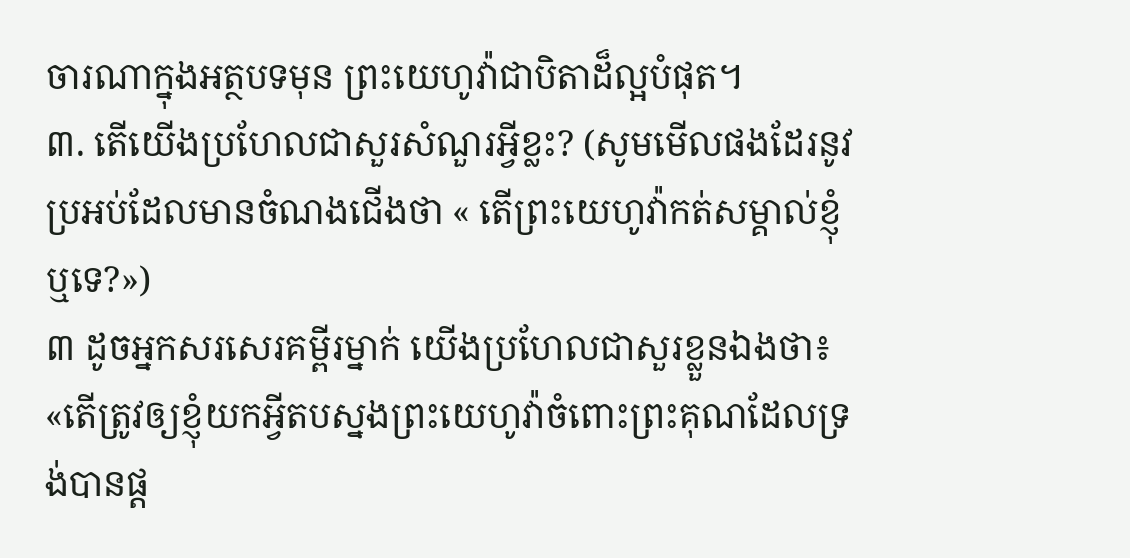ចារណាក្នុងអត្ថបទមុន ព្រះយេហូវ៉ាជាបិតាដ៏ល្អបំផុត។
៣. តើយើងប្រហែលជាសួរសំណួរអ្វីខ្លះ? (សូមមើលផងដែរនូវប្រអប់ដែលមានចំណងជើងថា « តើព្រះយេហូវ៉ាកត់សម្គាល់ខ្ញុំឬទេ?»)
៣ ដូចអ្នកសរសេរគម្ពីរម្នាក់ យើងប្រហែលជាសួរខ្លួនឯងថា៖ «តើត្រូវឲ្យខ្ញុំយកអ្វីតបស្នងព្រះយេហូវ៉ាចំពោះព្រះគុណដែលទ្រង់បានផ្ដ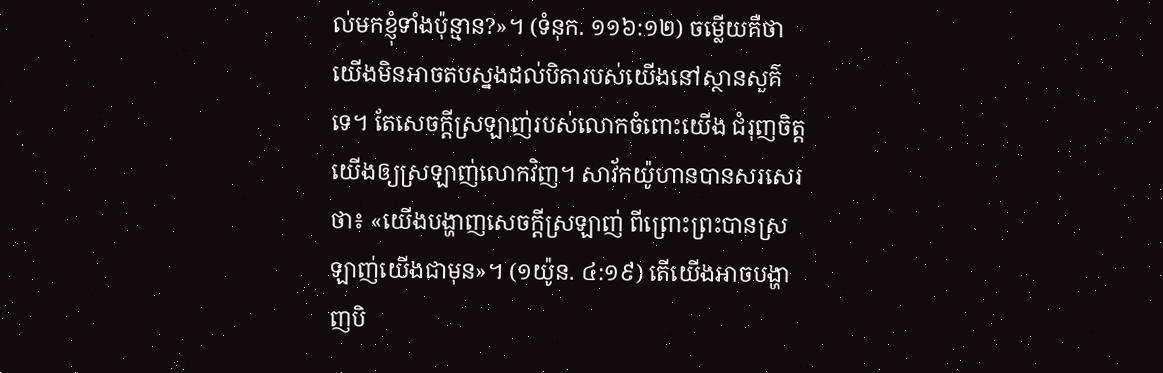ល់មកខ្ញុំទាំងប៉ុន្មាន?»។ (ទំនុក. ១១៦:១២) ចម្លើយគឺថា យើងមិនអាចតបស្នងដល់បិតារបស់យើងនៅស្ថានសួគ៌ទេ។ តែសេចក្ដីស្រឡាញ់របស់លោកចំពោះយើង ជំរុញចិត្តយើងឲ្យស្រឡាញ់លោកវិញ។ សាវ័កយ៉ូហានបានសរសេរថា៖ «យើងបង្ហាញសេចក្ដីស្រឡាញ់ ពីព្រោះព្រះបានស្រឡាញ់យើងជាមុន»។ (១យ៉ូន. ៤:១៩) តើយើងអាចបង្ហាញបិ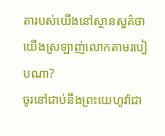តារបស់យើងនៅស្ថានសួគ៌ថាយើងស្រឡាញ់លោកតាមរបៀបណា?
ចូរនៅជាប់នឹងព្រះយេហូវ៉ាជា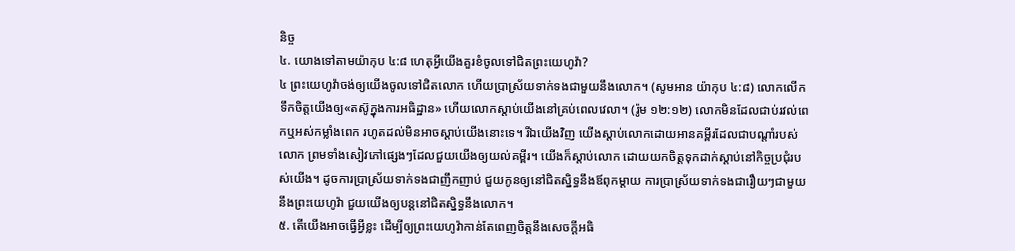និច្ច
៤. យោងទៅតាមយ៉ាកុប ៤:៨ ហេតុអ្វីយើងគួរខំចូលទៅជិតព្រះយេហូវ៉ា?
៤ ព្រះយេហូវ៉ាចង់ឲ្យយើងចូលទៅជិតលោក ហើយប្រាស្រ័យទាក់ទងជាមួយនឹងលោក។ (សូមអាន យ៉ាកុប ៤:៨) លោកលើកទឹកចិត្តយើងឲ្យ«តស៊ូក្នុងការអធិដ្ឋាន» ហើយលោកស្ដាប់យើងនៅគ្រប់ពេលវេលា។ (រ៉ូម ១២:១២) លោកមិនដែលជាប់រវល់ពេកឬអស់កម្លាំងពេក រហូតដល់មិនអាចស្ដាប់យើងនោះទេ។ រីឯយើងវិញ យើងស្ដាប់លោកដោយអានគម្ពីរដែលជាបណ្ដាំរបស់លោក ព្រមទាំងសៀវភៅផ្សេងៗដែលជួយយើងឲ្យយល់គម្ពីរ។ យើងក៏ស្ដាប់លោក ដោយយកចិត្តទុកដាក់ស្ដាប់នៅកិច្ចប្រជុំរបស់យើង។ ដូចការប្រាស្រ័យទាក់ទងជាញឹកញាប់ ជួយកូនឲ្យនៅជិតស្និទ្ធនឹងឪពុកម្ដាយ ការប្រាស្រ័យទាក់ទងជារឿយៗជាមួយនឹងព្រះយេហូវ៉ា ជួយយើងឲ្យបន្តនៅជិតស្និទ្ធនឹងលោក។
៥. តើយើងអាចធ្វើអ្វីខ្លះ ដើម្បីឲ្យព្រះយេហូវ៉ាកាន់តែពេញចិត្តនឹងសេចក្ដីអធិ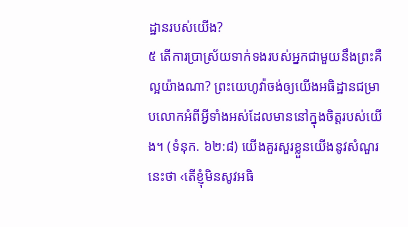ដ្ឋានរបស់យើង?
៥ តើការប្រាស្រ័យទាក់ទងរបស់អ្នកជាមួយនឹងព្រះគឺល្អយ៉ាងណា? ព្រះយេហូវ៉ាចង់ឲ្យយើងអធិដ្ឋានជម្រាបលោកអំពីអ្វីទាំងអស់ដែលមាននៅក្នុងចិត្តរបស់យើង។ (ទំនុក. ៦២:៨) យើងគួរសួរខ្លួនយើងនូវសំណួរនេះថា ‹តើខ្ញុំមិនសូវអធិ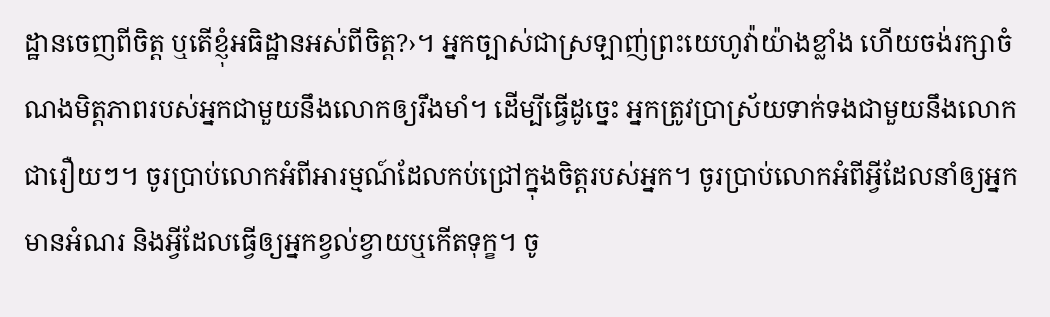ដ្ឋានចេញពីចិត្ត ឬតើខ្ញុំអធិដ្ឋានអស់ពីចិត្ត?›។ អ្នកច្បាស់ជាស្រឡាញ់ព្រះយេហូវ៉ាយ៉ាងខ្លាំង ហើយចង់រក្សាចំណងមិត្តភាពរបស់អ្នកជាមួយនឹងលោកឲ្យរឹងមាំ។ ដើម្បីធ្វើដូច្នេះ អ្នកត្រូវប្រាស្រ័យទាក់ទងជាមួយនឹងលោកជារឿយៗ។ ចូរប្រាប់លោកអំពីអារម្មណ៍ដែលកប់ជ្រៅក្នុងចិត្តរបស់អ្នក។ ចូរប្រាប់លោកអំពីអ្វីដែលនាំឲ្យអ្នកមានអំណរ និងអ្វីដែលធ្វើឲ្យអ្នកខ្វល់ខ្វាយឬកើតទុក្ខ។ ចូ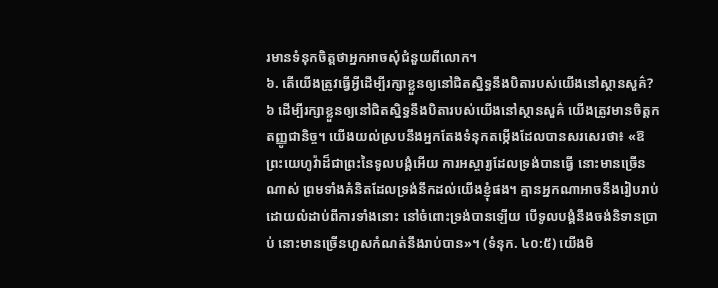រមានទំនុកចិត្តថាអ្នកអាចសុំជំនួយពីលោក។
៦. តើយើងត្រូវធ្វើអ្វីដើម្បីរក្សាខ្លួនឲ្យនៅជិតស្និទ្ធនឹងបិតារបស់យើងនៅស្ថានសួគ៌?
៦ ដើម្បីរក្សាខ្លួនឲ្យនៅជិតស្និទ្ធនឹងបិតារបស់យើងនៅស្ថានសួគ៌ យើងត្រូវមានចិត្តកតញ្ញូជានិច្ច។ យើងយល់ស្របនឹងអ្នកតែងទំនុកតម្កើងដែលបានសរសេរថា៖ «ឱព្រះយេហូវ៉ាដ៏ជាព្រះនៃទូលបង្គំអើយ ការអស្ចារ្យដែលទ្រង់បានធ្វើ នោះមានច្រើនណាស់ ព្រមទាំងគំនិតដែលទ្រង់នឹកដល់យើងខ្ញុំផង។ គ្មានអ្នកណាអាចនឹងរៀបរាប់ដោយលំដាប់ពីការទាំងនោះ នៅចំពោះទ្រង់បានឡើយ បើទូលបង្គំនឹងចង់និទានប្រាប់ នោះមានច្រើនហួសកំណត់នឹងរាប់បាន»។ (ទំនុក. ៤០:៥) យើងមិ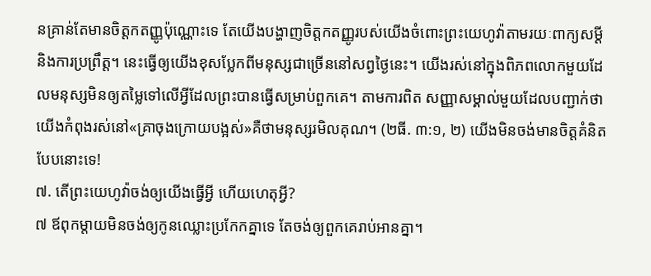នគ្រាន់តែមានចិត្តកតញ្ញូប៉ុណ្ណោះទេ តែយើងបង្ហាញចិត្តកតញ្ញូរបស់យើងចំពោះព្រះយេហូវ៉ាតាមរយៈពាក្យសម្ដីនិងការប្រព្រឹត្ត។ នេះធ្វើឲ្យយើងខុសប្លែកពីមនុស្សជាច្រើននៅសព្វថ្ងៃនេះ។ យើងរស់នៅក្នុងពិភពលោកមួយដែលមនុស្សមិនឲ្យតម្លៃទៅលើអ្វីដែលព្រះបានធ្វើសម្រាប់ពួកគេ។ តាមការពិត សញ្ញាសម្គាល់មួយដែលបញ្ជាក់ថាយើងកំពុងរស់នៅ«គ្រាចុងក្រោយបង្អស់»គឺថាមនុស្សរមិលគុណ។ (២ធី. ៣:១, ២) យើងមិនចង់មានចិត្តគំនិតបែបនោះទេ!
៧. តើព្រះយេហូវ៉ាចង់ឲ្យយើងធ្វើអ្វី ហើយហេតុអ្វី?
៧ ឪពុកម្ដាយមិនចង់ឲ្យកូនឈ្លោះប្រកែកគ្នាទេ តែចង់ឲ្យពួកគេរាប់អានគ្នា។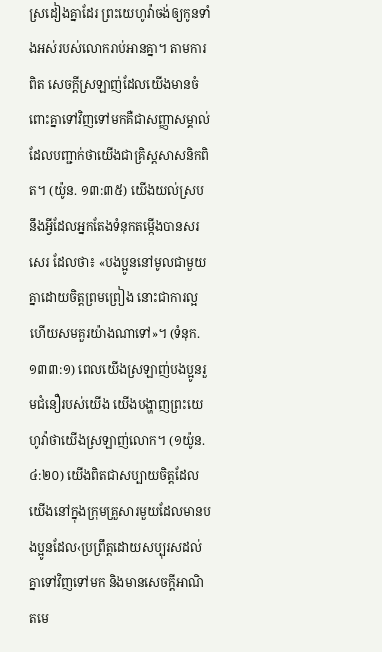ស្រដៀងគ្នាដែរ ព្រះយេហូវ៉ាចង់ឲ្យកូនទាំងអស់របស់លោករាប់អានគ្នា។ តាមការពិត សេចក្ដីស្រឡាញ់ដែលយើងមានចំពោះគ្នាទៅវិញទៅមកគឺជាសញ្ញាសម្គាល់ដែលបញ្ជាក់ថាយើងជាគ្រិស្តសាសនិកពិត។ (យ៉ូន. ១៣:៣៥) យើងយល់ស្របនឹងអ្វីដែលអ្នកតែងទំនុកតម្កើងបានសរសេរ ដែលថា៖ «បងប្អូននៅមូលជាមួយគ្នាដោយចិត្តព្រមព្រៀង នោះជាការល្អ ហើយសមគួរយ៉ាងណាទៅ»។ (ទំនុក. ១៣៣:១) ពេលយើងស្រឡាញ់បងប្អូនរួមជំនឿរបស់យើង យើងបង្ហាញព្រះយេហូវ៉ាថាយើងស្រឡាញ់លោក។ (១យ៉ូន. ៤:២០) យើងពិតជាសប្បាយចិត្តដែលយើងនៅក្នុងក្រុមគ្រួសារមួយដែលមានបងប្អូនដែល‹ប្រព្រឹត្តដោយសប្បុរសដល់គ្នាទៅវិញទៅមក និងមានសេចក្ដីអាណិតមេ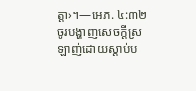ត្ដា›។—អេភ. ៤:៣២
ចូរបង្ហាញសេចក្ដីស្រឡាញ់ដោយស្ដាប់ប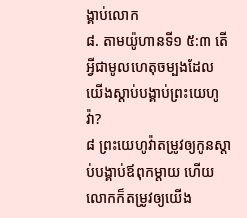ង្គាប់លោក
៨. តាមយ៉ូហានទី១ ៥:៣ តើអ្វីជាមូលហេតុចម្បងដែលយើងស្ដាប់បង្គាប់ព្រះយេហូវ៉ា?
៨ ព្រះយេហូវ៉ាតម្រូវឲ្យកូនស្ដាប់បង្គាប់ឪពុកម្ដាយ ហើយលោកក៏តម្រូវឲ្យយើង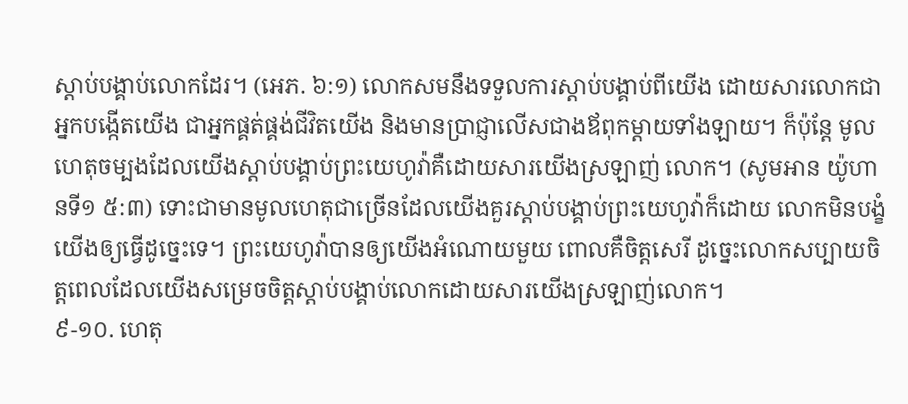ស្ដាប់បង្គាប់លោកដែរ។ (អេភ. ៦:១) លោកសមនឹងទទួលការស្ដាប់បង្គាប់ពីយើង ដោយសារលោកជាអ្នកបង្កើតយើង ជាអ្នកផ្គត់ផ្គង់ជីវិតយើង និងមានប្រាជ្ញាលើសជាងឪពុកម្ដាយទាំងឡាយ។ ក៏ប៉ុន្តែ មូលហេតុចម្បងដែលយើងស្ដាប់បង្គាប់ព្រះយេហូវ៉ាគឺដោយសារយើងស្រឡាញ់ លោក។ (សូមអាន យ៉ូហានទី១ ៥:៣) ទោះជាមានមូលហេតុជាច្រើនដែលយើងគួរស្ដាប់បង្គាប់ព្រះយេហូវ៉ាក៏ដោយ លោកមិនបង្ខំយើងឲ្យធ្វើដូច្នេះទេ។ ព្រះយេហូវ៉ាបានឲ្យយើងអំណោយមួយ ពោលគឺចិត្តសេរី ដូច្នេះលោកសប្បាយចិត្តពេលដែលយើងសម្រេចចិត្តស្ដាប់បង្គាប់លោកដោយសារយើងស្រឡាញ់លោក។
៩-១០. ហេតុ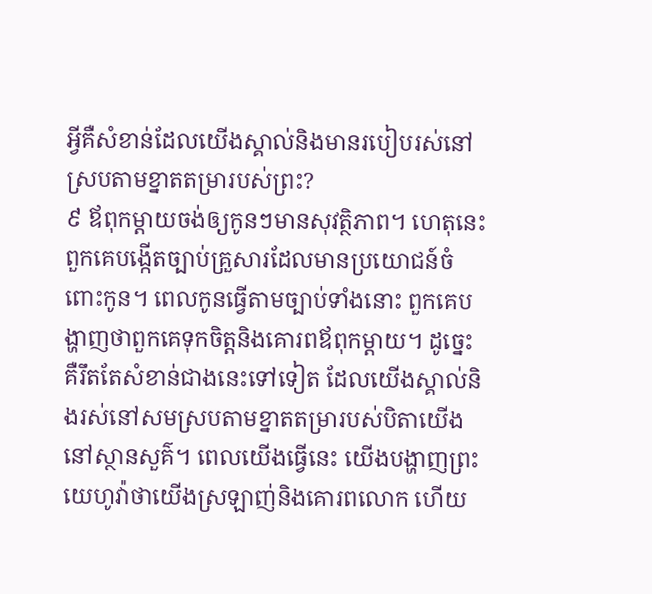អ្វីគឺសំខាន់ដែលយើងស្គាល់និងមានរបៀបរស់នៅស្របតាមខ្នាតតម្រារបស់ព្រះ?
៩ ឪពុកម្ដាយចង់ឲ្យកូនៗមានសុវត្ថិភាព។ ហេតុនេះពួកគេបង្កើតច្បាប់គ្រួសារដែលមានប្រយោជន៍ចំពោះកូន។ ពេលកូនធ្វើតាមច្បាប់ទាំងនោះ ពួកគេបង្ហាញថាពួកគេទុកចិត្តនិងគោរពឪពុកម្ដាយ។ ដូច្នេះគឺរឹតតែសំខាន់ជាងនេះទៅទៀត ដែលយើងស្គាល់និងរស់នៅសមស្របតាមខ្នាតតម្រារបស់បិតាយើងនៅស្ថានសួគ៌។ ពេលយើងធ្វើនេះ យើងបង្ហាញព្រះយេហូវ៉ាថាយើងស្រឡាញ់និងគោរពលោក ហើយ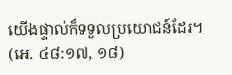យើងផ្ទាល់ក៏ទទួលប្រយោជន៍ដែរ។ (អេ. ៤៨:១៧, ១៨)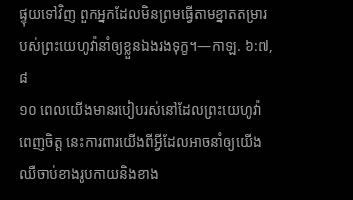ផ្ទុយទៅវិញ ពួកអ្នកដែលមិនព្រមធ្វើតាមខ្នាតតម្រារបស់ព្រះយេហូវ៉ានាំឲ្យខ្លួនឯងរងទុក្ខ។—កាឡ. ៦:៧, ៨
១០ ពេលយើងមានរបៀបរស់នៅដែលព្រះយេហូវ៉ាពេញចិត្ត នេះការពារយើងពីអ្វីដែលអាចនាំឲ្យយើងឈឺចាប់ខាងរូបកាយនិងខាង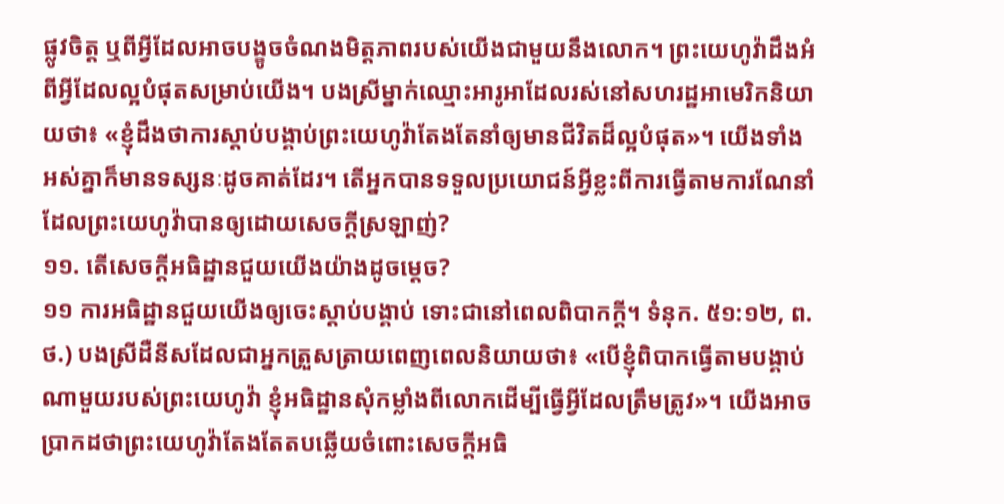ផ្លូវចិត្ត ឬពីអ្វីដែលអាចបង្ខូចចំណងមិត្តភាពរបស់យើងជាមួយនឹងលោក។ ព្រះយេហូវ៉ាដឹងអំពីអ្វីដែលល្អបំផុតសម្រាប់យើង។ បងស្រីម្នាក់ឈ្មោះអារូអាដែលរស់នៅសហរដ្ឋអាមេរិកនិយាយថា៖ «ខ្ញុំដឹងថាការស្ដាប់បង្គាប់ព្រះយេហូវ៉ាតែងតែនាំឲ្យមានជីវិតដ៏ល្អបំផុត»។ យើងទាំងអស់គ្នាក៏មានទស្សនៈដូចគាត់ដែរ។ តើអ្នកបានទទួលប្រយោជន៍អ្វីខ្លះពីការធ្វើតាមការណែនាំដែលព្រះយេហូវ៉ាបានឲ្យដោយសេចក្ដីស្រឡាញ់?
១១. តើសេចក្ដីអធិដ្ឋានជួយយើងយ៉ាងដូចម្ដេច?
១១ ការអធិដ្ឋានជួយយើងឲ្យចេះស្ដាប់បង្គាប់ ទោះជានៅពេលពិបាកក្ដី។ ទំនុក. ៥១:១២, ព.ថ.) បងស្រីដឺនីសដែលជាអ្នកត្រួសត្រាយពេញពេលនិយាយថា៖ «បើខ្ញុំពិបាកធ្វើតាមបង្គាប់ណាមួយរបស់ព្រះយេហូវ៉ា ខ្ញុំអធិដ្ឋានសុំកម្លាំងពីលោកដើម្បីធ្វើអ្វីដែលត្រឹមត្រូវ»។ យើងអាចប្រាកដថាព្រះយេហូវ៉ាតែងតែតបឆ្លើយចំពោះសេចក្ដីអធិ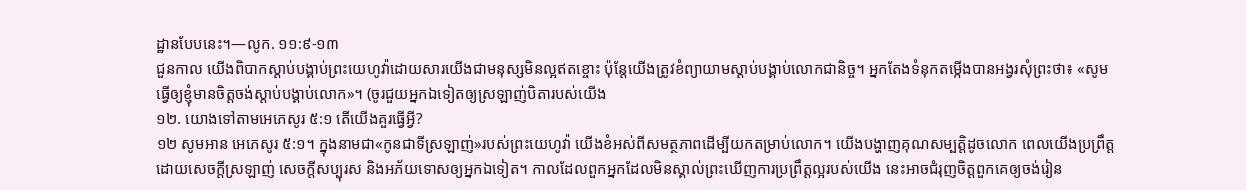ដ្ឋានបែបនេះ។—លូក. ១១:៩-១៣
ជួនកាល យើងពិបាកស្ដាប់បង្គាប់ព្រះយេហូវ៉ាដោយសារយើងជាមនុស្សមិនល្អឥតខ្ចោះ ប៉ុន្តែយើងត្រូវខំព្យាយាមស្ដាប់បង្គាប់លោកជានិច្ច។ អ្នកតែងទំនុកតម្កើងបានអង្វរសុំព្រះថា៖ «សូមធ្វើឲ្យខ្ញុំមានចិត្តចង់ស្ដាប់បង្គាប់លោក»។ (ចូរជួយអ្នកឯទៀតឲ្យស្រឡាញ់បិតារបស់យើង
១២. យោងទៅតាមអេភេសូរ ៥:១ តើយើងគួរធ្វើអ្វី?
១២ សូមអាន អេភេសូរ ៥:១។ ក្នុងនាមជា«កូនជាទីស្រឡាញ់»របស់ព្រះយេហូវ៉ា យើងខំអស់ពីសមត្ថភាពដើម្បីយកតម្រាប់លោក។ យើងបង្ហាញគុណសម្បត្ដិដូចលោក ពេលយើងប្រព្រឹត្តដោយសេចក្ដីស្រឡាញ់ សេចក្ដីសប្បុរស និងអភ័យទោសឲ្យអ្នកឯទៀត។ កាលដែលពួកអ្នកដែលមិនស្គាល់ព្រះឃើញការប្រព្រឹត្តល្អរបស់យើង នេះអាចជំរុញចិត្តពួកគេឲ្យចង់រៀន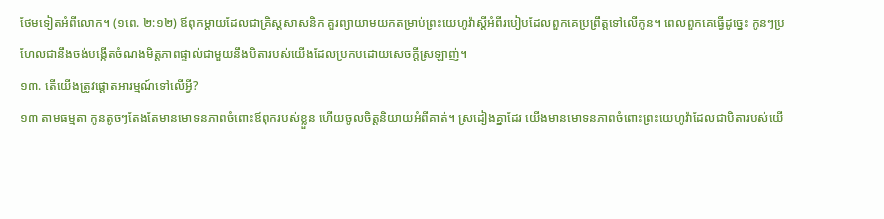ថែមទៀតអំពីលោក។ (១ពេ. ២:១២) ឪពុកម្ដាយដែលជាគ្រិស្តសាសនិក គួរព្យាយាមយកតម្រាប់ព្រះយេហូវ៉ាស្តីអំពីរបៀបដែលពួកគេប្រព្រឹត្តទៅលើកូន។ ពេលពួកគេធ្វើដូច្នេះ កូនៗប្រហែលជានឹងចង់បង្កើតចំណងមិត្តភាពផ្ទាល់ជាមួយនឹងបិតារបស់យើងដែលប្រកបដោយសេចក្ដីស្រឡាញ់។
១៣. តើយើងត្រូវផ្ដោតអារម្មណ៍ទៅលើអ្វី?
១៣ តាមធម្មតា កូនតូចៗតែងតែមានមោទនភាពចំពោះឪពុករបស់ខ្លួន ហើយចូលចិត្តនិយាយអំពីគាត់។ ស្រដៀងគ្នាដែរ យើងមានមោទនភាពចំពោះព្រះយេហូវ៉ាដែលជាបិតារបស់យើ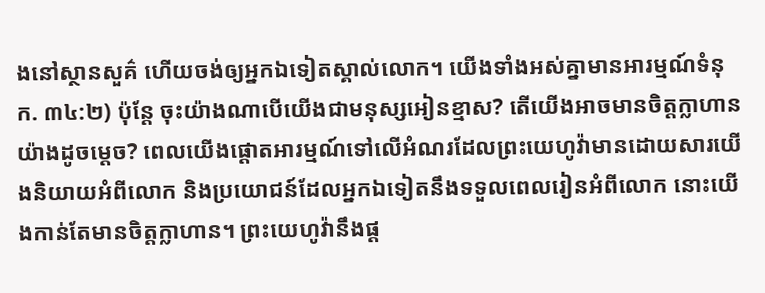ងនៅស្ថានសួគ៌ ហើយចង់ឲ្យអ្នកឯទៀតស្គាល់លោក។ យើងទាំងអស់គ្នាមានអារម្មណ៍ទំនុក. ៣៤:២) ប៉ុន្តែ ចុះយ៉ាងណាបើយើងជាមនុស្សអៀនខ្មាស? តើយើងអាចមានចិត្តក្លាហានយ៉ាងដូចម្ដេច? ពេលយើងផ្ដោតអារម្មណ៍ទៅលើអំណរដែលព្រះយេហូវ៉ាមានដោយសារយើងនិយាយអំពីលោក និងប្រយោជន៍ដែលអ្នកឯទៀតនឹងទទួលពេលរៀនអំពីលោក នោះយើងកាន់តែមានចិត្តក្លាហាន។ ព្រះយេហូវ៉ានឹងផ្ដ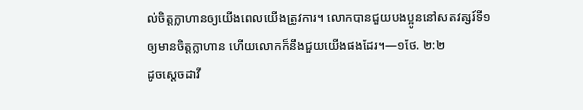ល់ចិត្តក្លាហានឲ្យយើងពេលយើងត្រូវការ។ លោកបានជួយបងប្អូននៅសតវត្សរ៍ទី១ឲ្យមានចិត្តក្លាហាន ហើយលោកក៏នឹងជួយយើងផងដែរ។—១ថែ. ២:២
ដូចស្តេចដាវី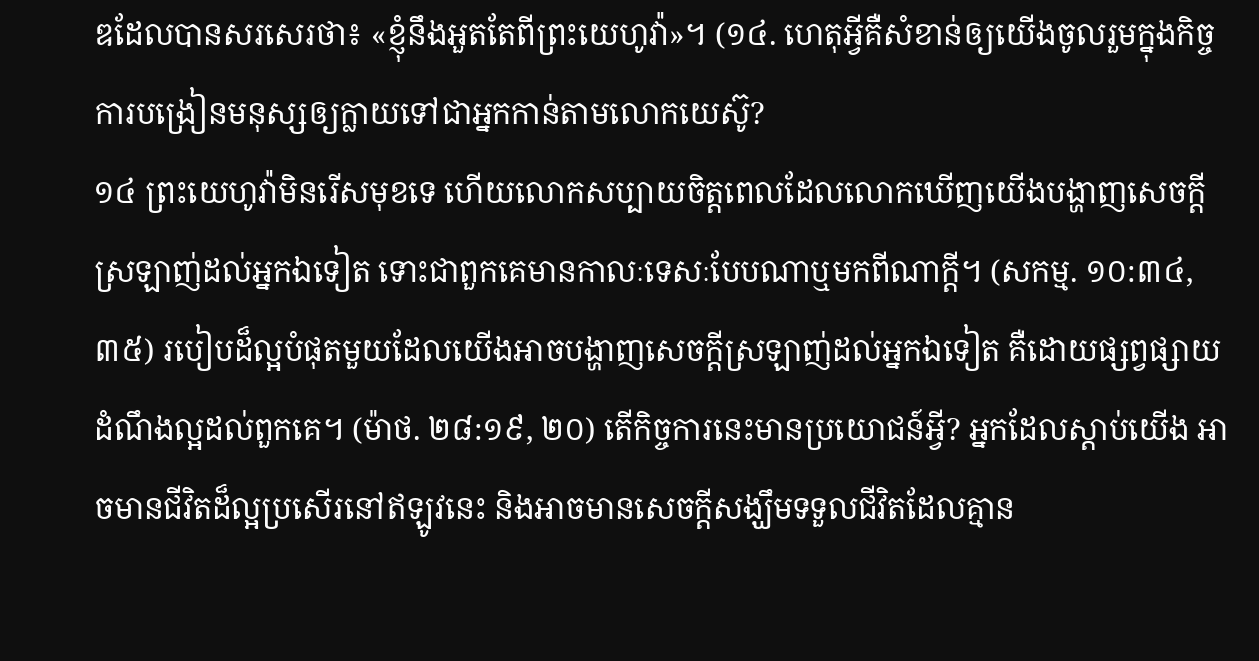ឌដែលបានសរសេរថា៖ «ខ្ញុំនឹងអួតតែពីព្រះយេហូវ៉ា»។ (១៤. ហេតុអ្វីគឺសំខាន់ឲ្យយើងចូលរួមក្នុងកិច្ចការបង្រៀនមនុស្សឲ្យក្លាយទៅជាអ្នកកាន់តាមលោកយេស៊ូ?
១៤ ព្រះយេហូវ៉ាមិនរើសមុខទេ ហើយលោកសប្បាយចិត្តពេលដែលលោកឃើញយើងបង្ហាញសេចក្ដីស្រឡាញ់ដល់អ្នកឯទៀត ទោះជាពួកគេមានកាលៈទេសៈបែបណាឬមកពីណាក្ដី។ (សកម្ម. ១០:៣៤, ៣៥) របៀបដ៏ល្អបំផុតមួយដែលយើងអាចបង្ហាញសេចក្ដីស្រឡាញ់ដល់អ្នកឯទៀត គឺដោយផ្សព្វផ្សាយដំណឹងល្អដល់ពួកគេ។ (ម៉ាថ. ២៨:១៩, ២០) តើកិច្ចការនេះមានប្រយោជន៍អ្វី? អ្នកដែលស្ដាប់យើង អាចមានជីវិតដ៏ល្អប្រសើរនៅឥឡូវនេះ និងអាចមានសេចក្ដីសង្ឃឹមទទួលជីវិតដែលគ្មាន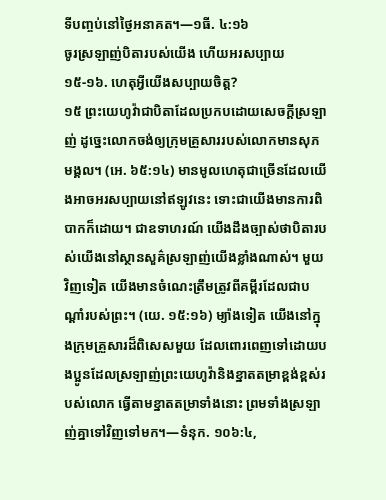ទីបញ្ចប់នៅថ្ងៃអនាគត។—១ធី. ៤:១៦
ចូរស្រឡាញ់បិតារបស់យើង ហើយអរសប្បាយ
១៥-១៦. ហេតុអ្វីយើងសប្បាយចិត្ត?
១៥ ព្រះយេហូវ៉ាជាបិតាដែលប្រកបដោយសេចក្ដីស្រឡាញ់ ដូច្នេះលោកចង់ឲ្យក្រុមគ្រួសាររបស់លោកមានសុភមង្គល។ (អេ. ៦៥:១៤) មានមូលហេតុជាច្រើនដែលយើងអាចអរសប្បាយនៅឥឡូវនេះ ទោះជាយើងមានការពិបាកក៏ដោយ។ ជាឧទាហរណ៍ យើងដឹងច្បាស់ថាបិតារបស់យើងនៅស្ថានសួគ៌ស្រឡាញ់យើងខ្លាំងណាស់។ មួយវិញទៀត យើងមានចំណេះត្រឹមត្រូវពីគម្ពីរដែលជាបណ្ដាំរបស់ព្រះ។ (យេ. ១៥:១៦) ម្យ៉ាងទៀត យើងនៅក្នុងក្រុមគ្រួសារដ៏ពិសេសមួយ ដែលពោរពេញទៅដោយបងប្អូនដែលស្រឡាញ់ព្រះយេហូវ៉ានិងខ្នាតតម្រាខ្ពង់ខ្ពស់របស់លោក ធ្វើតាមខ្នាតតម្រាទាំងនោះ ព្រមទាំងស្រឡាញ់គ្នាទៅវិញទៅមក។—ទំនុក. ១០៦:៤,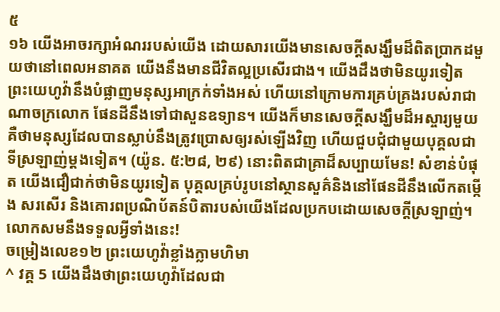៥
១៦ យើងអាចរក្សាអំណររបស់យើង ដោយសារយើងមានសេចក្ដីសង្ឃឹមដ៏ពិតប្រាកដមួយថានៅពេលអនាគត យើងនឹងមានជីវិតល្អប្រសើរជាង។ យើងដឹងថាមិនយូរទៀត ព្រះយេហូវ៉ានឹងបំផ្លាញមនុស្សអាក្រក់ទាំងអស់ ហើយនៅក្រោមការគ្រប់គ្រងរបស់រាជាណាចក្រលោក ផែនដីនឹងទៅជាសួនឧទ្យាន។ យើងក៏មានសេចក្ដីសង្ឃឹមដ៏អស្ចារ្យមួយ គឺថាមនុស្សដែលបានស្លាប់នឹងត្រូវប្រោសឲ្យរស់ឡើងវិញ ហើយជួបជុំជាមួយបុគ្គលជាទីស្រឡាញ់ម្ដងទៀត។ (យ៉ូន. ៥:២៨, ២៩) នោះពិតជាគ្រាដ៏សប្បាយមែន! សំខាន់បំផុត យើងជឿជាក់ថាមិនយូរទៀត បុគ្គលគ្រប់រូបនៅស្ថានសួគ៌និងនៅផែនដីនឹងលើកតម្កើង សរសើរ និងគោរពប្រណិប័តន៍បិតារបស់យើងដែលប្រកបដោយសេចក្ដីស្រឡាញ់។ លោកសមនឹងទទួលអ្វីទាំងនេះ!
ចម្រៀងលេខ១២ ព្រះយេហូវ៉ាខ្លាំងក្លាមហិមា
^ វគ្គ 5 យើងដឹងថាព្រះយេហូវ៉ាដែលជា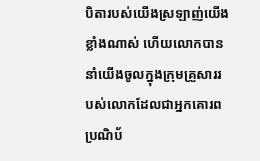បិតារបស់យើងស្រឡាញ់យើងខ្លាំងណាស់ ហើយលោកបាននាំយើងចូលក្នុងក្រុមគ្រួសាររបស់លោកដែលជាអ្នកគោរពប្រណិប័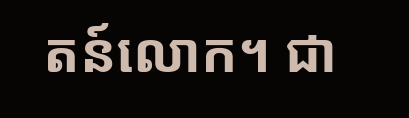តន៍លោក។ ជា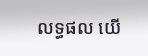លទ្ធផល យើ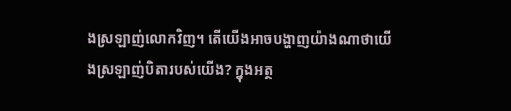ងស្រឡាញ់លោកវិញ។ តើយើងអាចបង្ហាញយ៉ាងណាថាយើងស្រឡាញ់បិតារបស់យើង? ក្នុងអត្ថ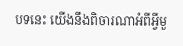បទនេះ យើងនឹងពិចារណាអំពីអ្វីមួ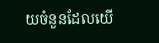យចំនួនដែលយើ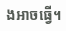ងអាចធ្វើ។